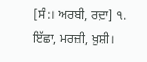[ਸੰ:। ਅਰਬੀ, ਰਦ਼ਾ] ੧. ਇੱਛਾ, ਮਰਜ਼ੀ, ਖ਼ੁਸ਼ੀ।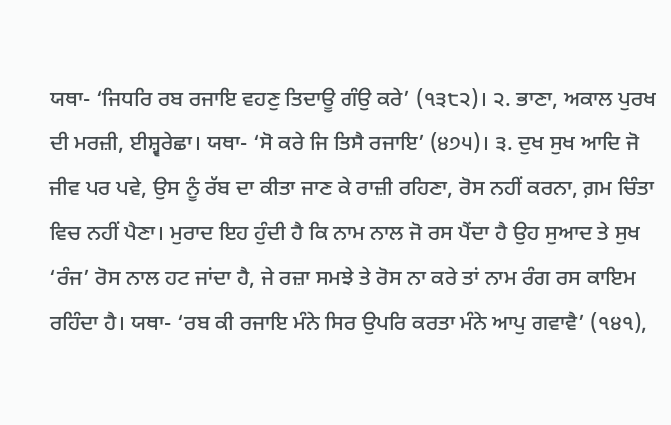ਯਥਾ- ‘ਜਿਧਰਿ ਰਬ ਰਜਾਇ ਵਹਣੁ ਤਿਦਾਊ ਗੰਉ ਕਰੇ’ (੧੩੮੨)। ੨. ਭਾਣਾ, ਅਕਾਲ ਪੁਰਖ ਦੀ ਮਰਜ਼ੀ, ਈਸ਼੍ਵਰੇਛਾ। ਯਥਾ- ‘ਸੋ ਕਰੇ ਜਿ ਤਿਸੈ ਰਜਾਇ’ (੪੭੫)। ੩. ਦੁਖ ਸੁਖ ਆਦਿ ਜੋ ਜੀਵ ਪਰ ਪਵੇ, ਉਸ ਨੂੰ ਰੱਬ ਦਾ ਕੀਤਾ ਜਾਣ ਕੇ ਰਾਜ਼ੀ ਰਹਿਣਾ, ਰੋਸ ਨਹੀਂ ਕਰਨਾ, ਗ਼ਮ ਚਿੰਤਾ ਵਿਚ ਨਹੀਂ ਪੈਣਾ। ਮੁਰਾਦ ਇਹ ਹੁੰਦੀ ਹੈ ਕਿ ਨਾਮ ਨਾਲ ਜੋ ਰਸ ਪੈਂਦਾ ਹੈ ਉਹ ਸੁਆਦ ਤੇ ਸੁਖ ‘ਰੰਜ’ ਰੋਸ ਨਾਲ ਹਟ ਜਾਂਦਾ ਹੈ, ਜੇ ਰਜ਼ਾ ਸਮਝੇ ਤੇ ਰੋਸ ਨਾ ਕਰੇ ਤਾਂ ਨਾਮ ਰੰਗ ਰਸ ਕਾਇਮ ਰਹਿੰਦਾ ਹੈ। ਯਥਾ- ‘ਰਬ ਕੀ ਰਜਾਇ ਮੰਨੇ ਸਿਰ ਉਪਰਿ ਕਰਤਾ ਮੰਨੇ ਆਪੁ ਗਵਾਵੈ’ (੧੪੧),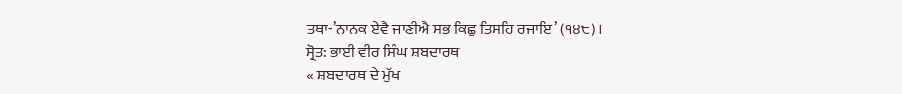ਤਥਾ-’ਨਾਨਕ ਏਵੈ ਜਾਣੀਐ ਸਭ ਕਿਛੁ ਤਿਸਹਿ ਰਜਾਇ’ (੧੪੮)।
ਸ੍ਰੋਤ: ਭਾਈ ਵੀਰ ਸਿੰਘ ਸ਼ਬਦਾਰਥ
« ਸ਼ਬਦਾਰਥ ਦੇ ਮੁੱਖ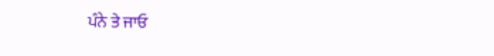ਪੰਨੇ ਤੇ ਜਾਓ